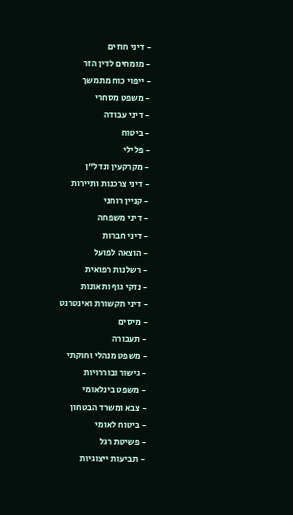- דיני חוזים
- מומחים לדין הזר
- ייפוי כוח מתמשך
- משפט מסחרי
- דיני עבודה
- ביטוח
- פלילי
- מקרקעין ונדל"ן
- דיני צרכנות ותיירות
- קניין רוחני
- דיני משפחה
- דיני חברות
- הוצאה לפועל
- רשלנות רפואית
- נזקי גוף ותאונות
- דיני תקשורת ואינטרנט
- מיסים
- תעבורה
- משפט מנהלי וחוקתי
- גישור ובוררויות
- משפט בינלאומי
- צבא ומשרד הבטחון
- ביטוח לאומי
- פשיטת רגל
- תביעות ייצוגיות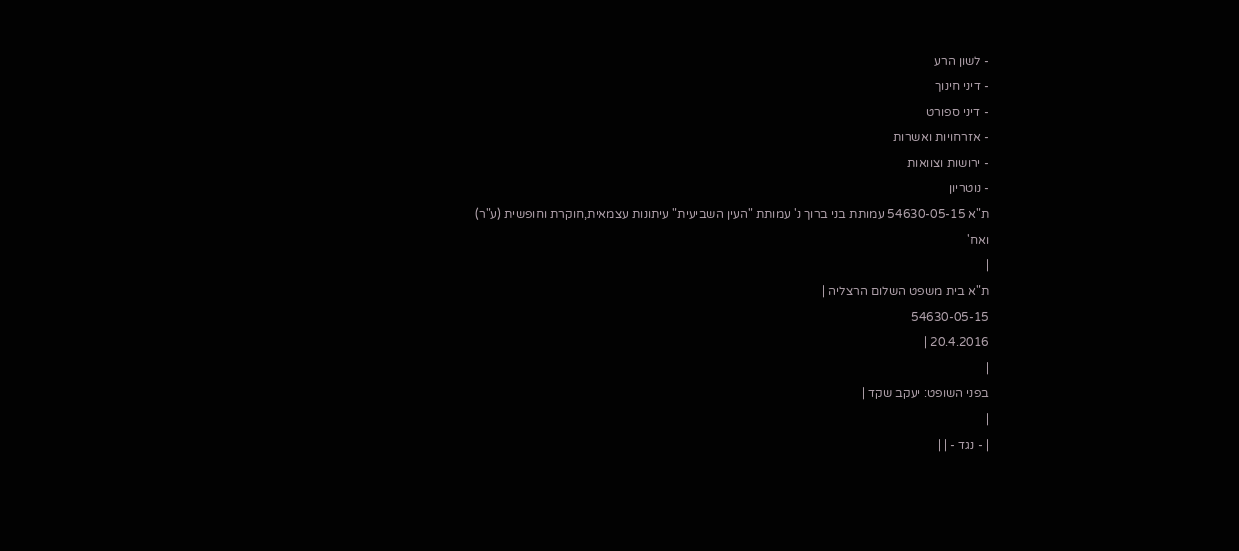- לשון הרע
- דיני חינוך
- דיני ספורט
- אזרחויות ואשרות
- ירושות וצוואות
- נוטריון
ת"א 54630-05-15 עמותת בני ברוך נ' עמותת "העין השביעית" עיתונות עצמאית,חוקרת וחופשית (ע"ר) ואח'
|
ת"א בית משפט השלום הרצליה |
54630-05-15
20.4.2016 |
|
בפני השופט: יעקב שקד |
|
| - נגד - | |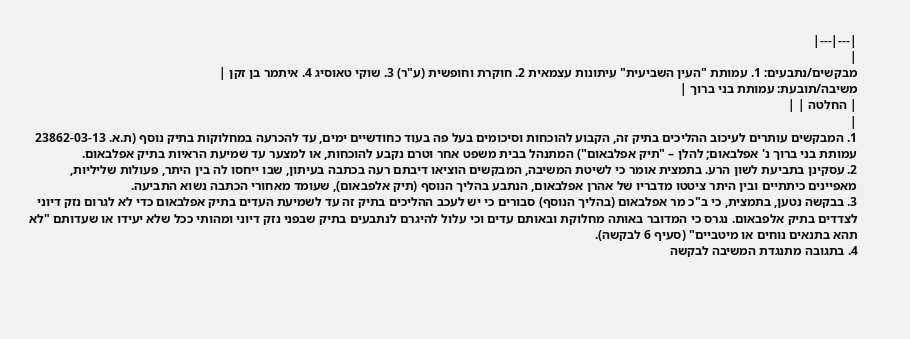|---|---|
|
מבקשים/נתבעים: 1. עמותת "העין השביעית" עיתונות עצמאית 2. חוקרת וחופשית (ע"ר) 3. שוקי טאוסיג 4. איתמר בן זקן |
משיבה/תובעת: עמותת בני ברוך |
| החלטה | |
|
1. המבקשים עותרים לעיכוב ההליכים בתיק זה, הקבוע להוכחות וסיכומים בעל פה בעוד כחודשיים ימים, עד להכרעה במחלוקות בתיק נוסף (ת.א. 23862-03-13 עמותת בני ברוך נ' אפלבאום; להלן – "תיק אפלבאום") המתנהל בבית משפט אחר וטרם נקבע להוכחות, או למצער עד שמיעת הראיות בתיק אפלבאום.
2. עסקינן בתביעת לשון הרע. בתמצית אומר כי לשיטת המשיבה, המבקשים הוציאו דיבתם רעה בכתבה בעיתון, שבו ייחסו לה בין היתר, פעולות שליליות, מאפיינים כיתתיים ובין היתר ציטטו מדבריו של אהרן אפלבאום, הנתבע בהליך הנוסף (תיק אלפבאום), שעומד מאחורי הכתבה נשוא התביעה.
3. בבקשה נטען, בתמצית, כי ב"כ מר אפלבאום (בהליך הנוסף) סבורים כי יש לעכב ההליכים בתיק זה עד לשמיעת העדים בתיק אפלבאום כדי לא לגרום נזק דיוני לצדדים בתיק אלפבאום. נגרס כי המדובר באותה מחלוקת ובאותם עדים וכי עלול להיגרם לנתבעים בתיק שבפני נזק דיוני ומהותי ככל שלא יעידו או שעדותם "לא תהא בתנאים נוחים או מיטביים" (סעיף 6 לבקשה).
4. בתגובה מתנגדת המשיבה לבקשה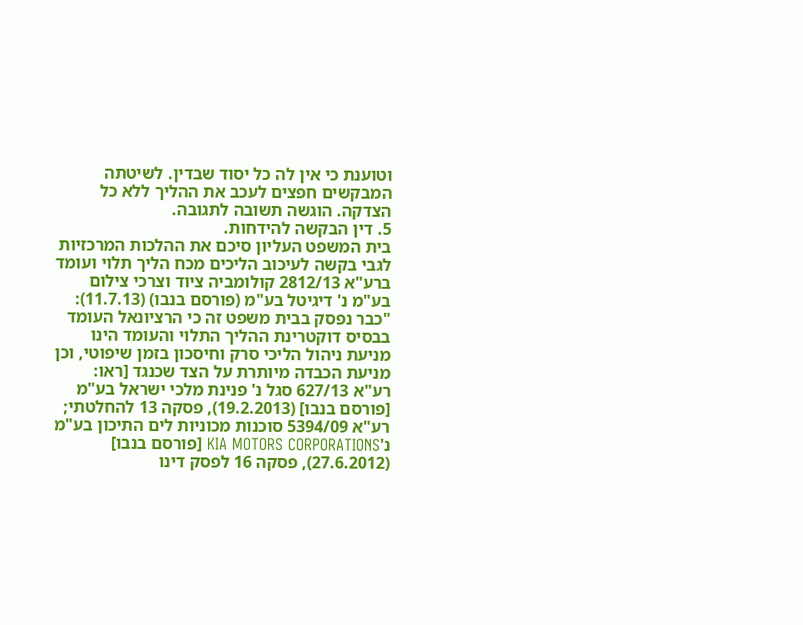וטוענת כי אין לה כל יסוד שבדין. לשיטתה המבקשים חפצים לעכב את ההליך ללא כל הצדקה. הוגשה תשובה לתגובה.
5. דין הבקשה להידחות.
בית המשפט העליון סיכם את ההלכות המרכזיות לגבי בקשה לעיכוב הליכים מכח הליך תלוי ועומד ברע"א 2812/13 קולומביה ציוד וצרכי צילום בע"מ נ' דיגיטל בע"מ (פורסם בנבו) (11.7.13):
"כבר נפסק בבית משפט זה כי הרציונאל העומד בבסיס דוקטרינת ההליך התלוי והעומד הינו מניעת ניהול הליכי סרק וחיסכון בזמן שיפוטי, וכן מניעת הכבדה מיותרת על הצד שכנגד [ראו: רע"א 627/13 סגל נ' פנינת מלכי ישראל בע"מ [פורסם בנבו] (19.2.2013), פסקה 13 להחלטתי; רע"א 5394/09 סוכנות מכוניות לים התיכון בע"מ נ'KIA MOTORS CORPORATIONS [פורסם בנבו] (27.6.2012), פסקה 16 לפסק דינו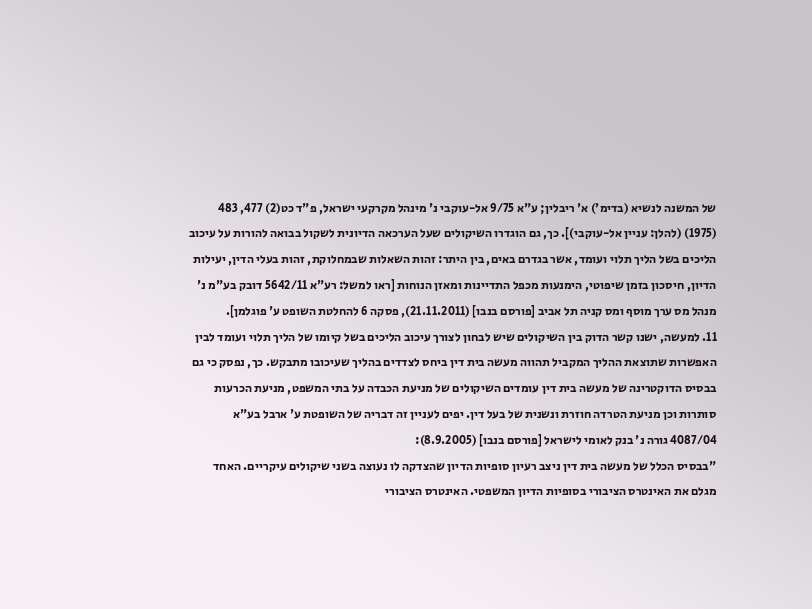של המשנה לנשיא (בדימ') א' ריבלין; ע"א 9/75 אל-עוקבי נ' מינהל מקרקעי ישראל, פ"ד כט(2) 477, 483 (1975) (להלן: עניין אל-עוקבי)]. כך, גם הוגדרו השיקולים שעל הערכאה הדיונית לשקול בבואה להורות על עיכוב הליכים בשל הליך תלוי ועומד, אשר בגדרם באים, בין היתר: זהות השאלות שבמחלוקת, זהות בעלי הדין, יעילות הדיון, חיסכון בזמן שיפוטי, הימנעות מכפל התדיינות ומאזן הנוחות [ראו למשל: רע"א 5642/11 דובק בע"מ נ' מנהל מס ערך מוסף ומס קניה תל אביב [פורסם בנבו] (21.11.2011), פסקה 6 להחלטת השופט ע' פוגלמן].
11. למעשה, ישנו קשר הדוק בין השיקולים שיש לבחון לצורך עיכוב הליכים בשל קיומו של הליך תלוי ועומד לבין האפשרות שתוצאת ההליך המקביל תהווה מעשה בית דין ביחס לצדדים בהליך שעיכובו מתבקש. כך, נפסק כי גם בבסיס הדוקטרינה של מעשה בית דין עומדים השיקולים של מניעת הכבדה על בתי המשפט, מניעת הכרעות סותרות וכן מניעת הטרדה חוזרת ונשנית של בעל דין. יפים לעניין זה דבריה של השופטת ע' ארבל בע"א 4087/04 גורה נ' בנק לאומי לישראל [פורסם בנבו] (8.9.2005):
"בבסיס הכלל של מעשה בית דין ניצב רעיון סופיות הדיון שהצדקה לו נעוצה בשני שיקולים עיקריים. האחד מגלם את האינטרס הציבורי בסופיות הדיון המשפטי. האינטרס הציבורי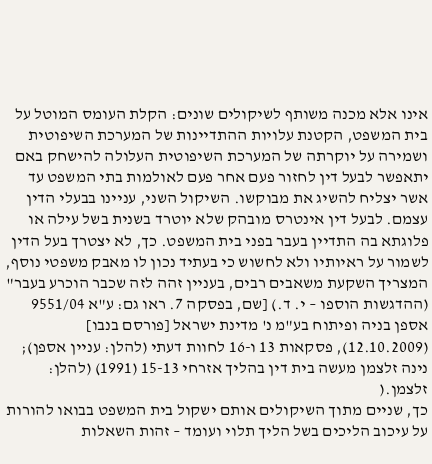אינו אלא מכנה משותף לשיקולים שונים: הקלת העומס המוטל על בית המשפט, הקטנת עלויות ההתדיינות של המערכת השיפוטית ושמירה על יוקרתה של המערכת השיפוטית העלולה להישחק באם יתאפשר לבעל דין לחזור פעם אחר פעם לאולמות בתי המשפט עד אשר יצליח להשיג את מבוקשו. השיקול השני, עניינו בבעלי הדין עצמם. לבעל דין אינטרס מובהק שלא יוטרד בשנית בשל עילה או פלוגתא בה התדיין בעבר בפני בית המשפט. כך, לא יצטרך בעל הדין לשמור על ראיותיו ולא לחשוש כי בעתיד נכון לו מאבק משפטי נוסף, המצריך השקעת משאבים רבים, בעניין זהה לזה שכבר הוכרע בעבר" (ההדגשות הוספו – י. ד.) [שם, בפסקה 7. ראו גם: ע"א 9551/04 אספן בניה ופיתוח בע"מ נ' מדינת ישראל [פורסם בנבו] (12.10.2009), פסקאות 13 ו-16 לחוות דעתי (להלן: עניין אספן); נינה זלצמן מעשה בית דין בהליך אזרחי 15-13 (1991) (להלן: זלצמן.(
כך, שניים מתוך השיקולים אותם ישקול בית המשפט בבואו להורות על עיכוב הליכים בשל הליך תלוי ועומד – זהות השאלות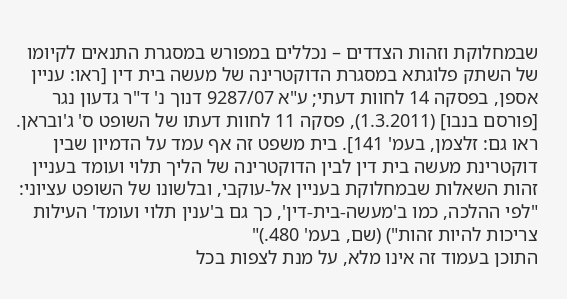שבמחלוקת וזהות הצדדים – נכללים במפורש במסגרת התנאים לקיומו של השתק פלוגתא במסגרת הדוקטרינה של מעשה בית דין [ראו: עניין אספן, בפסקה 14 לחוות דעתי; ע"א 9287/07 דנוך נ' ד"ר גדעון נגר [פורסם בנבו] (1.3.2011), פסקה 11 לחוות דעתו של השופט ס' ג'ובראן. ראו גם: זלצמן, בעמ' 141]. בית משפט זה אף עמד על הדמיון שבין דוקטרינת מעשה בית דין לבין הדוקטרינה של הליך תלוי ועומד בעניין זהות השאלות שבמחלוקת בעניין אל-עוקבי, ובלשונו של השופט עציוני: "לפי ההלכה, כמו ב'מעשה-בית-דין', כך גם ב'ענין תלוי ועומד' העילות צריכות להיות זהות") (שם, בעמ' 480.)"
התוכן בעמוד זה אינו מלא, על מנת לצפות בכל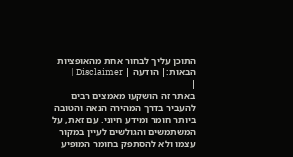התוכן עליך לבחור אחת מהאופציות הבאות:| הודעה | Disclaimer |
|
באתר זה הושקעו מאמצים רבים להעביר בדרך המהירה הנאה והטובה ביותר חומר ומידע חיוני. עם זאת, על המשתמשים והגולשים לעיין במקור עצמו ולא להסתפק בחומר המופיע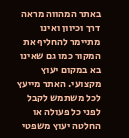באתר המהווה מראה דרך וכיוון ואינו מתיימר להחליף את המקור כמו גם שאינו בא במקום יעוץ מקצועי. האתר מייעץ לכל משתמש לקבל לפני כל פעולה או החלטה יעוץ משפטי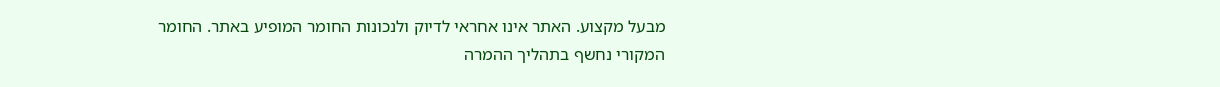מבעל מקצוע. האתר אינו אחראי לדיוק ולנכונות החומר המופיע באתר. החומר המקורי נחשף בתהליך ההמרה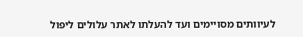לעיוותים מסויימים ועד להעלתו לאתר עלולים ליפול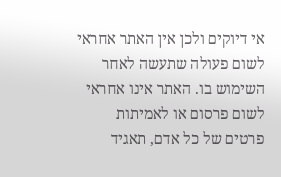אי דיוקים ולכן אין האתר אחראי לשום פעולה שתעשה לאחר השימוש בו. האתר אינו אחראי לשום פרסום או לאמיתות פרטים של כל אדם, תאגיד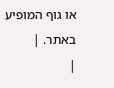או גוף המופיע באתר. |
|